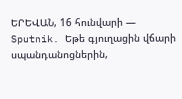ԵՐԵՎԱՆ, 16 հունվարի — Sputnik. Եթե գյուղացին վճարի սպանդանոցներին,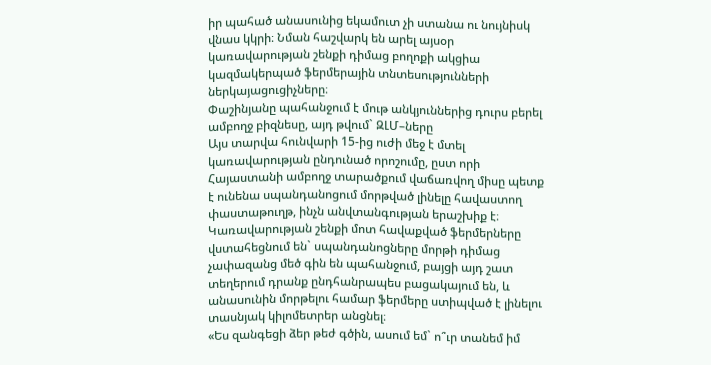իր պահած անասունից եկամուտ չի ստանա ու նույնիսկ վնաս կկրի։ Նման հաշվարկ են արել այսօր կառավարության շենքի դիմաց բողոքի ակցիա կազմակերպած ֆերմերային տնտեսությունների ներկայացուցիչները։
Փաշինյանը պահանջում է մութ անկյուններից դուրս բերել ամբողջ բիզնեսը, այդ թվում` ԶԼՄ–ները
Այս տարվա հունվարի 15-ից ուժի մեջ է մտել կառավարության ընդունած որոշումը, ըստ որի Հայաստանի ամբողջ տարածքում վաճառվող միսը պետք է ունենա սպանդանոցում մորթված լինելը հավաստող փաստաթուղթ, ինչն անվտանգության երաշխիք է։
Կառավարության շենքի մոտ հավաքված ֆերմերները վստահեցնում են` սպանդանոցները մորթի դիմաց չափազանց մեծ գին են պահանջում, բայցի այդ շատ տեղերում դրանք ընդհանրապես բացակայում են, և անասունին մորթելու համար ֆերմերը ստիպված է լինելու տասնյակ կիլոմետրեր անցնել։
«Ես զանգեցի ձեր թեժ գծին, ասում եմ` ո՞ւր տանեմ իմ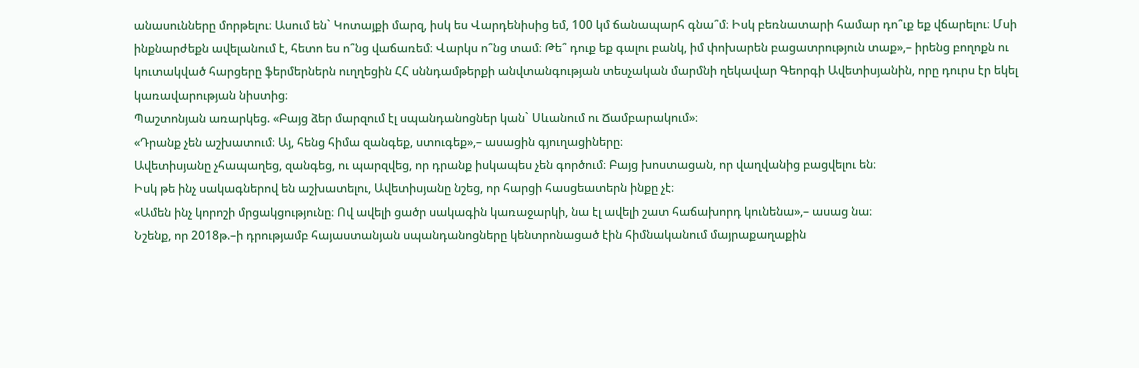անասունները մորթելու։ Ասում են` Կոտայքի մարզ, իսկ ես Վարդենիսից եմ, 100 կմ ճանապարհ գնա՞մ։ Իսկ բեռնատարի համար դո՞ւք եք վճարելու։ Մսի ինքնարժեքն ավելանում է, հետո ես ո՞նց վաճառեմ։ Վարկս ո՞նց տամ։ Թե՞ դուք եք գալու բանկ, իմ փոխարեն բացատրություն տաք»,– իրենց բողոքն ու կուտակված հարցերը ֆերմերներն ուղղեցին ՀՀ սննդամթերքի անվտանգության տեսչական մարմնի ղեկավար Գեորգի Ավետիսյանին, որը դուրս էր եկել կառավարության նիստից։
Պաշտոնյան առարկեց. «Բայց ձեր մարզում էլ սպանդանոցներ կան` Սևանում ու Ճամբարակում»։
«Դրանք չեն աշխատում։ Այ, հենց հիմա զանգեք, ստուգեք»,– ասացին գյուղացիները։
Ավետիսյանը չհապաղեց, զանգեց, ու պարզվեց, որ դրանք իսկապես չեն գործում։ Բայց խոստացան, որ վաղվանից բացվելու են։
Իսկ թե ինչ սակագներով են աշխատելու, Ավետիսյանը նշեց, որ հարցի հասցեատերն ինքը չէ։
«Ամեն ինչ կորոշի մրցակցությունը։ Ով ավելի ցածր սակագին կառաջարկի, նա էլ ավելի շատ հաճախորդ կունենա»,– ասաց նա։
Նշենք, որ 2018թ.–ի դրությամբ հայաստանյան սպանդանոցները կենտրոնացած էին հիմնականում մայրաքաղաքին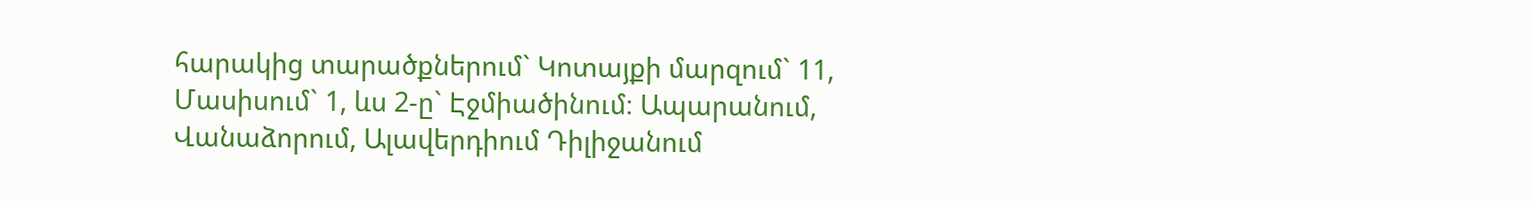հարակից տարածքներում` Կոտայքի մարզում` 11, Մասիսում` 1, ևս 2-ը` Էջմիածինում։ Ապարանում, Վանաձորում, Ալավերդիում Դիլիջանում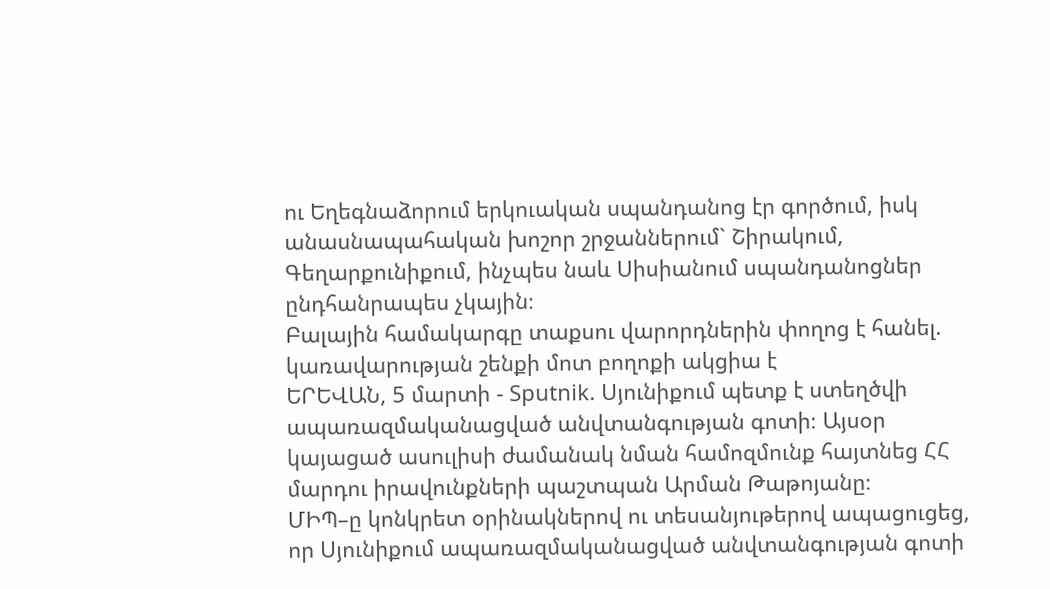ու Եղեգնաձորում երկուական սպանդանոց էր գործում, իսկ անասնապահական խոշոր շրջաններում` Շիրակում, Գեղարքունիքում, ինչպես նաև Սիսիանում սպանդանոցներ ընդհանրապես չկային։
Բալային համակարգը տաքսու վարորդներին փողոց է հանել. կառավարության շենքի մոտ բողոքի ակցիա է
ԵՐԵՎԱՆ, 5 մարտի - Sputnik. Սյունիքում պետք է ստեղծվի ապառազմականացված անվտանգության գոտի։ Այսօր կայացած ասուլիսի ժամանակ նման համոզմունք հայտնեց ՀՀ մարդու իրավունքների պաշտպան Արման Թաթոյանը։
ՄԻՊ–ը կոնկրետ օրինակներով ու տեսանյութերով ապացուցեց, որ Սյունիքում ապառազմականացված անվտանգության գոտի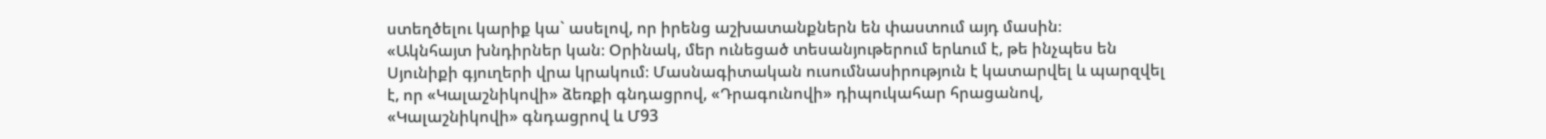ստեղծելու կարիք կա` ասելով, որ իրենց աշխատանքներն են փաստում այդ մասին։
«Ակնհայտ խնդիրներ կան։ Օրինակ, մեր ունեցած տեսանյութերում երևում է, թե ինչպես են Սյունիքի գյուղերի վրա կրակում։ Մասնագիտական ուսումնասիրություն է կատարվել և պարզվել է, որ «Կալաշնիկովի» ձեռքի գնդացրով, «Դրագունովի» դիպուկահար հրացանով, «Կալաշնիկովի» գնդացրով և Մ93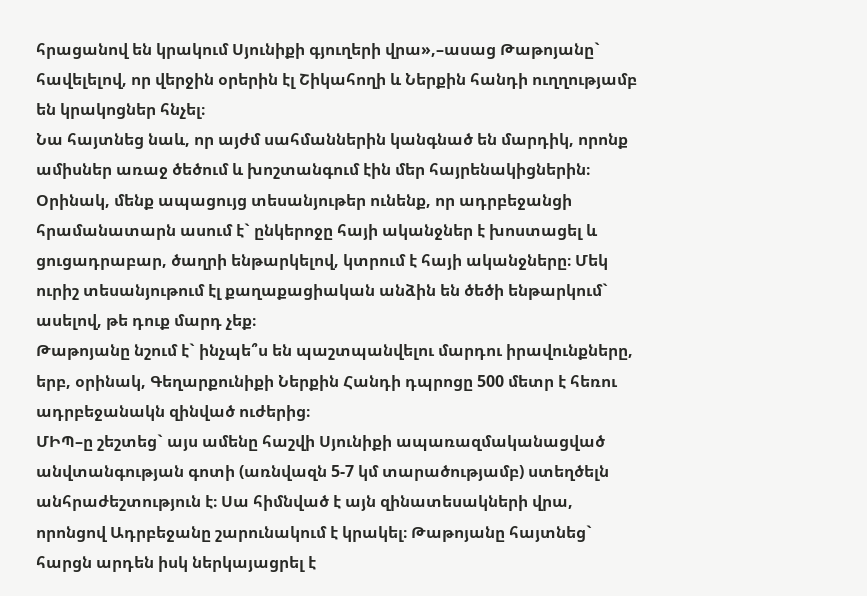հրացանով են կրակում Սյունիքի գյուղերի վրա»,–ասաց Թաթոյանը` հավելելով, որ վերջին օրերին էլ Շիկահողի և Ներքին հանդի ուղղությամբ են կրակոցներ հնչել։
Նա հայտնեց նաև, որ այժմ սահմաններին կանգնած են մարդիկ, որոնք ամիսներ առաջ ծեծում և խոշտանգում էին մեր հայրենակիցներին։
Օրինակ, մենք ապացույց տեսանյութեր ունենք, որ ադրբեջանցի հրամանատարն ասում է` ընկերոջը հայի ականջներ է խոստացել և ցուցադրաբար, ծաղրի ենթարկելով, կտրում է հայի ականջները։ Մեկ ուրիշ տեսանյութում էլ քաղաքացիական անձին են ծեծի ենթարկում` ասելով, թե դուք մարդ չեք։
Թաթոյանը նշում է` ինչպե՞ս են պաշտպանվելու մարդու իրավունքները, երբ, օրինակ, Գեղարքունիքի Ներքին Հանդի դպրոցը 500 մետր է հեռու ադրբեջանակն զինված ուժերից։
ՄԻՊ–ը շեշտեց` այս ամենը հաշվի Սյունիքի ապառազմականացված անվտանգության գոտի (առնվազն 5-7 կմ տարածությամբ) ստեղծելն անհրաժեշտություն է։ Սա հիմնված է այն զինատեսակների վրա, որոնցով Ադրբեջանը շարունակում է կրակել։ Թաթոյանը հայտնեց` հարցն արդեն իսկ ներկայացրել է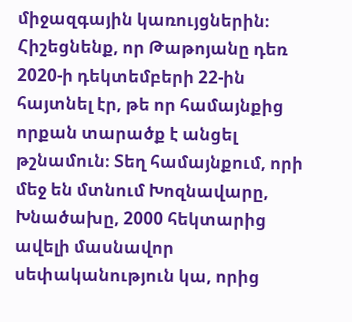միջազգային կառույցներին։
Հիշեցնենք, որ Թաթոյանը դեռ 2020-ի դեկտեմբերի 22-ին հայտնել էր, թե որ համայնքից որքան տարածք է անցել թշնամուն։ Տեղ համայնքում, որի մեջ են մտնում Խոզնավարը, Խնածախը, 2000 հեկտարից ավելի մասնավոր սեփականություն կա, որից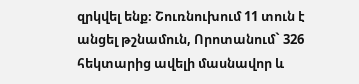զրկվել ենք։ Շուռնուխում 11 տուն է անցել թշնամուն, Որոտանում` 326 հեկտարից ավելի մասնավոր և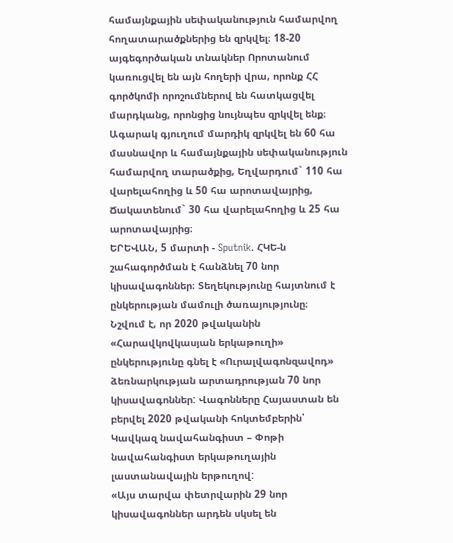համայնքային սեփականություն համարվող հողատարածքներից են զրկվել։ 18-20 այգեգործական տնակներ Որոտանում կառուցվել են այն հողերի վրա, որոնք ՀՀ գործկոմի որոշումներով են հատկացվել մարդկանց, որոնցից նույնպես զրկվել ենք։
Ագարակ գյուղում մարդիկ զրկվել են 60 հա մասնավոր և համայնքային սեփականություն համարվող տարածքից, Եղվարդում` 110 հա վարելահողից և 50 հա արոտավայրից, Ճակատենում` 30 հա վարելահողից և 25 հա արոտավայրից։
ԵՐԵՎԱՆ, 5 մարտի - Sputnik. ՀԿԵ-ն շահագործման է հանձնել 70 նոր կիսավագոններ։ Տեղեկությունը հայտնում է ընկերության մամուլի ծառայությունը։
Նշվում է, որ 2020 թվականին «Հարավկովկասյան երկաթուղի» ընկերությունը գնել է «Ուրալվագոնզավոդ» ձեռնարկության արտադրության 70 նոր կիսավագոններ: Վագոնները Հայաստան են բերվել 2020 թվականի հոկտեմբերին՝ Կավկազ նավահանգիստ – Փոթի նավահանգիստ երկաթուղային լաստանավային երթուղով:
«Այս տարվա փետրվարին 29 նոր կիսավագոններ արդեն սկսել են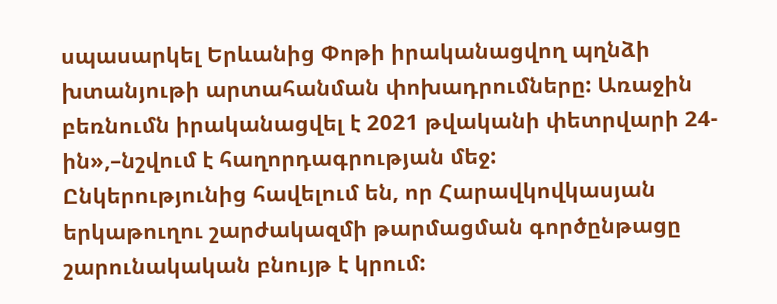սպասարկել Երևանից Փոթի իրականացվող պղնձի խտանյութի արտահանման փոխադրումները: Առաջին բեռնումն իրականացվել է 2021 թվականի փետրվարի 24-ին»,–նշվում է հաղորդագրության մեջ:
Ընկերությունից հավելում են, որ Հարավկովկասյան երկաթուղու շարժակազմի թարմացման գործընթացը շարունակական բնույթ է կրում: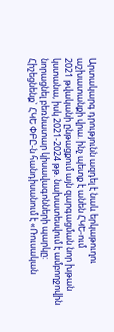Արտակարգ դրությունն ազդել է նաև երկաթուղու աշխատանքի վրա. ինչ պետք է անեն ՀԿԵ-ում
2021 թվականի ընթացքում այն զարգացման նոր խթան կստանա, իսկ 2021-2024 թթ. նախատեսվում է ամբողջովին նորացնել բեռնատար կիսավագոնների պարկը:
Հիշեցնենք` ՀԿԵ ՓԲԸ-ն հանդիսանում է «Ռուսական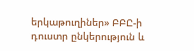երկաթուղիներ» ԲԲԸ-ի դուստր ընկերություն և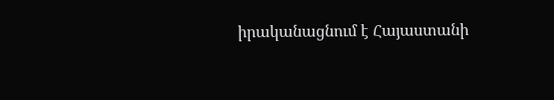իրականացնում է Հայաստանի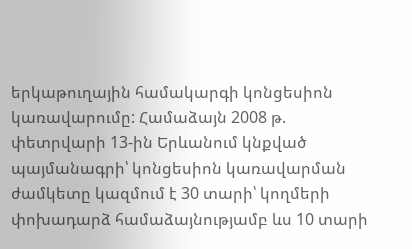երկաթուղային համակարգի կոնցեսիոն կառավարումը: Համաձայն 2008 թ. փետրվարի 13-ին Երևանում կնքված պայմանագրի՝ կոնցեսիոն կառավարման ժամկետը կազմում է 30 տարի՝ կողմերի փոխադարձ համաձայնությամբ ևս 10 տարի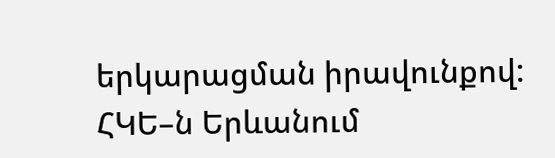երկարացման իրավունքով:
ՀԿԵ–ն Երևանում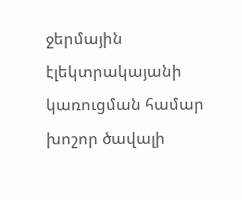ջերմային էլեկտրակայանի կառուցման համար խոշոր ծավալի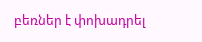բեռներ է փոխադրել